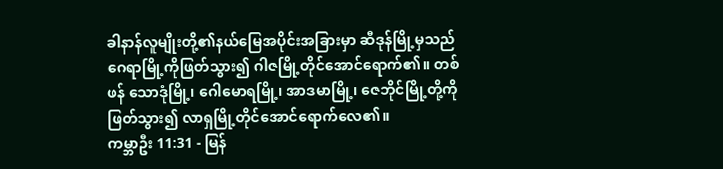ခါနာန်လူမျိုးတို့၏နယ်မြေအပိုင်းအခြားမှာ ဆီဒုန်မြို့မှသည် ဂေရာမြို့ကိုဖြတ်သွား၍ ဂါဇမြို့တိုင်အောင်ရောက်၏။ တစ်ဖန် သောဒုံမြို့၊ ဂေါမောရမြို့၊ အာဒမာမြို့၊ ဇေဘိုင်မြို့တို့ကိုဖြတ်သွား၍ လာရှမြို့တိုင်အောင်ရောက်လေ၏။
ကမ္ဘာဦး 11:31 - မြန်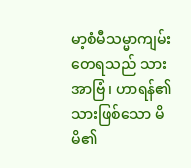မာ့စံမီသမ္မာကျမ်း တေရသည် သားအာဗြံ၊ ဟာရန်၏သားဖြစ်သော မိမိ၏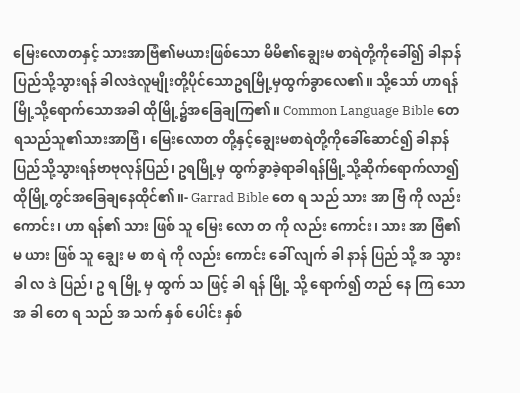မြေးလောတနှင့် သားအာဗြံ၏မယားဖြစ်သော မိမိ၏ချွေးမ စာရဲတို့ကိုခေါ်၍ ခါနာန်ပြည်သို့သွားရန် ခါလဒဲလူမျိုးတို့ပိုင်သောဥရမြို့မှထွက်ခွာလေ၏။ သို့သော် ဟာရန်မြို့သို့ရောက်သောအခါ ထိုမြို့၌အခြေချကြ၏။ Common Language Bible တေရသည်သူ၏သားအာဗြံ၊ မြေးလောတ တို့နှင့်ချွေးမစာရဲတို့ကိုခေါ်ဆောင်၍ ခါနာန် ပြည်သို့သွားရန်ဗာဗုလုန်ပြည်၊ ဥရမြို့မှ ထွက်ခွာခဲ့ရာခါရန်မြို့သို့ဆိုက်ရောက်လာ၍ ထိုမြို့တွင်အခြေချနေထိုင်၏။- Garrad Bible တေ ရ သည် သား အာ ဗြံ ကို လည်း ကောင်း၊ ဟာ ရန်၏ သား ဖြစ် သူ မြေး လော တ ကို လည်း ကောင်း၊ သား အာ ဗြံ၏ မ ယား ဖြစ် သူ ချွေး မ စာ ရဲ ကို လည်း ကောင်း ခေါ် လျက် ခါ နာန် ပြည် သို့ အ သွား ခါ လ ဒဲ ပြည်၊ ဥ ရ မြို့ မှ ထွက် သ ဖြင့် ခါ ရန် မြို့ သို့ ရောက်၍ တည် နေ ကြ သော အ ခါ တေ ရ သည် အ သက် နှစ် ပေါင်း နှစ်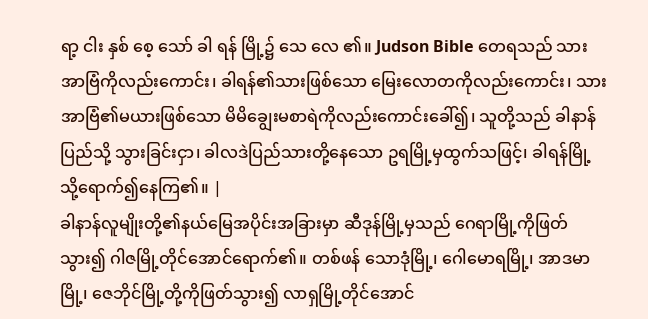ရာ့ ငါး နှစ် စေ့ သော် ခါ ရန် မြို့၌ သေ လေ ၏။ Judson Bible တေရသည် သားအာဗြံကိုလည်းကောင်း၊ ခါရန်၏သားဖြစ်သော မြေးလောတကိုလည်းကောင်း၊ သားအာဗြံ၏မယားဖြစ်သော မိမိချွေးမစာရဲကိုလည်းကောင်းခေါ်၍၊ သူတို့သည် ခါနာန်ပြည်သို့ သွားခြင်းငှာ၊ ခါလဒဲပြည်သားတို့နေသော ဥရမြို့မှထွက်သဖြင့်၊ ခါရန်မြို့သို့ရောက်၍နေကြ၏။ |
ခါနာန်လူမျိုးတို့၏နယ်မြေအပိုင်းအခြားမှာ ဆီဒုန်မြို့မှသည် ဂေရာမြို့ကိုဖြတ်သွား၍ ဂါဇမြို့တိုင်အောင်ရောက်၏။ တစ်ဖန် သောဒုံမြို့၊ ဂေါမောရမြို့၊ အာဒမာမြို့၊ ဇေဘိုင်မြို့တို့ကိုဖြတ်သွား၍ လာရှမြို့တိုင်အောင်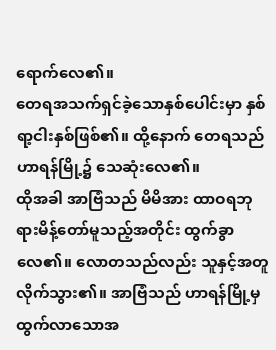ရောက်လေ၏။
တေရအသက်ရှင်ခဲ့သောနှစ်ပေါင်းမှာ နှစ်ရာ့ငါးနှစ်ဖြစ်၏။ ထို့နောက် တေရသည် ဟာရန်မြို့၌ သေဆုံးလေ၏။
ထိုအခါ အာဗြံသည် မိမိအား ထာဝရဘုရားမိန့်တော်မူသည့်အတိုင်း ထွက်ခွာလေ၏။ လောတသည်လည်း သူနှင့်အတူလိုက်သွား၏။ အာဗြံသည် ဟာရန်မြို့မှထွက်လာသောအ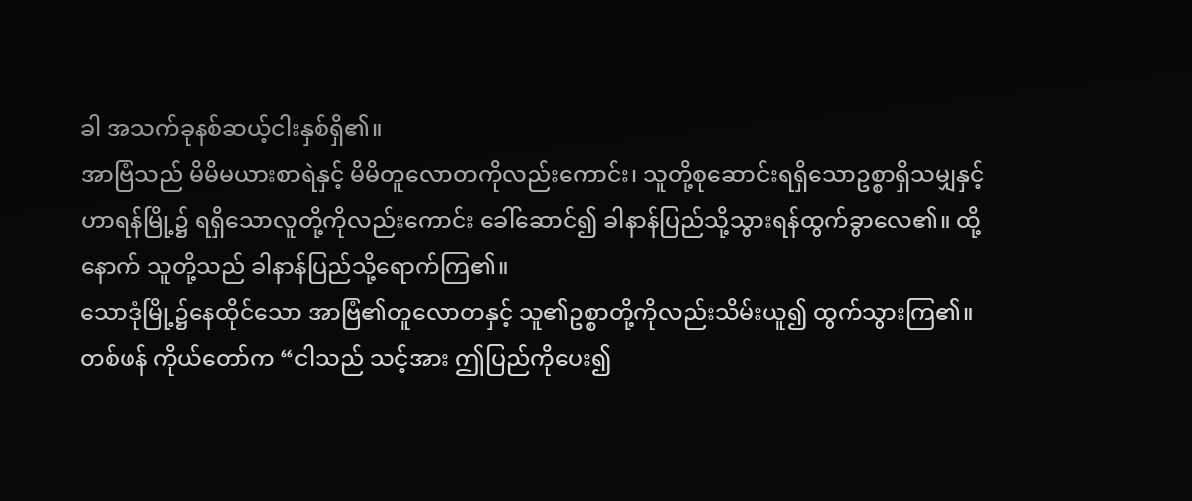ခါ အသက်ခုနစ်ဆယ့်ငါးနှစ်ရှိ၏။
အာဗြံသည် မိမိမယားစာရဲနှင့် မိမိတူလောတကိုလည်းကောင်း၊ သူတို့စုဆောင်းရရှိသောဥစ္စာရှိသမျှနှင့် ဟာရန်မြို့၌ ရရှိသောလူတို့ကိုလည်းကောင်း ခေါ်ဆောင်၍ ခါနာန်ပြည်သို့သွားရန်ထွက်ခွာလေ၏။ ထို့နောက် သူတို့သည် ခါနာန်ပြည်သို့ရောက်ကြ၏။
သောဒုံမြို့၌နေထိုင်သော အာဗြံ၏တူလောတနှင့် သူ၏ဥစ္စာတို့ကိုလည်းသိမ်းယူ၍ ထွက်သွားကြ၏။
တစ်ဖန် ကိုယ်တော်က “ငါသည် သင့်အား ဤပြည်ကိုပေး၍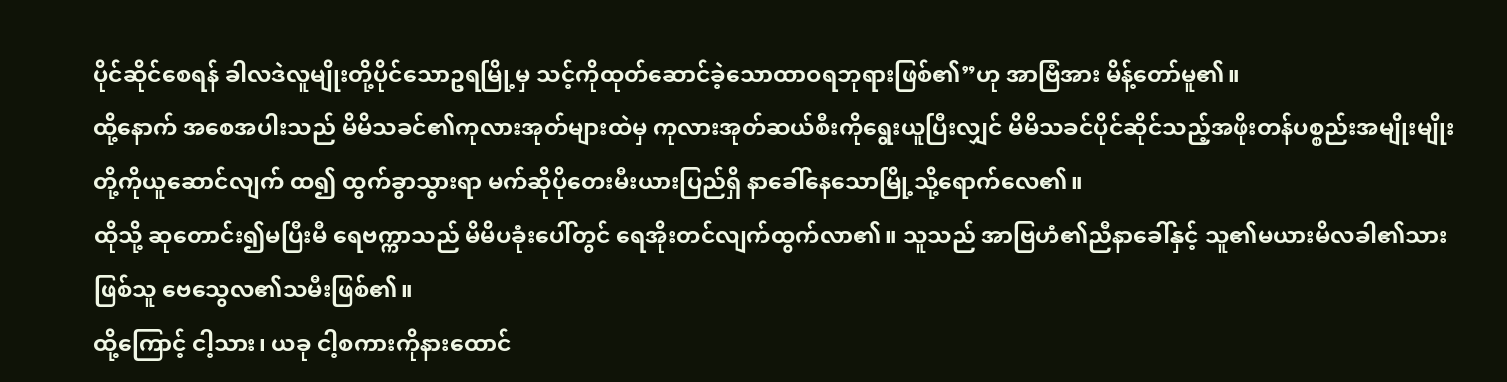ပိုင်ဆိုင်စေရန် ခါလဒဲလူမျိုးတို့ပိုင်သောဥရမြို့မှ သင့်ကိုထုတ်ဆောင်ခဲ့သောထာဝရဘုရားဖြစ်၏”ဟု အာဗြံအား မိန့်တော်မူ၏။
ထို့နောက် အစေအပါးသည် မိမိသခင်၏ကုလားအုတ်များထဲမှ ကုလားအုတ်ဆယ်စီးကိုရွေးယူပြီးလျှင် မိမိသခင်ပိုင်ဆိုင်သည့်အဖိုးတန်ပစ္စည်းအမျိုးမျိုးတို့ကိုယူဆောင်လျက် ထ၍ ထွက်ခွာသွားရာ မက်ဆိုပိုတေးမီးယားပြည်ရှိ နာခေါ်နေသောမြို့သို့ရောက်လေ၏။
ထိုသို့ ဆုတောင်း၍မပြီးမီ ရေဗက္ကာသည် မိမိပခုံးပေါ်တွင် ရေအိုးတင်လျက်ထွက်လာ၏။ သူသည် အာဗြဟံ၏ညီနာခေါ်နှင့် သူ၏မယားမိလခါ၏သားဖြစ်သူ ဗေသွေလ၏သမီးဖြစ်၏။
ထို့ကြောင့် ငါ့သား၊ ယခု ငါ့စကားကိုနားထောင်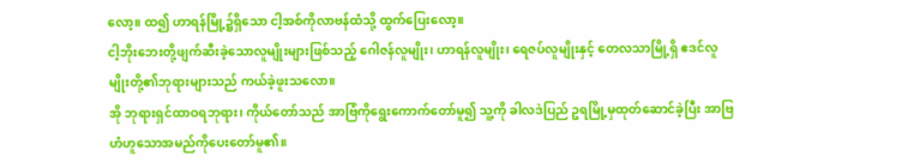လော့။ ထ၍ ဟာရန်မြို့၌ရှိသော ငါ့အစ်ကိုလာဗန်ထံသို့ ထွက်ပြေးလော့။
ငါ့ဘိုးဘေးတို့ဖျက်ဆီးခဲ့သောလူမျိုးများဖြစ်သည့် ဂေါဇန်လူမျိုး၊ ဟာရန်လူမျိုး၊ ရေဇပ်လူမျိုးနှင့် တေလသာမြို့ရှိ ဧဒင်လူမျိုးတို့၏ဘုရားများသည် ကယ်ခဲ့ဖူးသလော။
အို ဘုရားရှင်ထာဝရဘုရား၊ ကိုယ်တော်သည် အာဗြံကိုရွေးကောက်တော်မူ၍ သူ့ကို ခါလဒဲပြည် ဥရမြို့မှထုတ်ဆောင်ခဲ့ပြီး အာဗြဟံဟူသောအမည်ကိုပေးတော်မူ၏။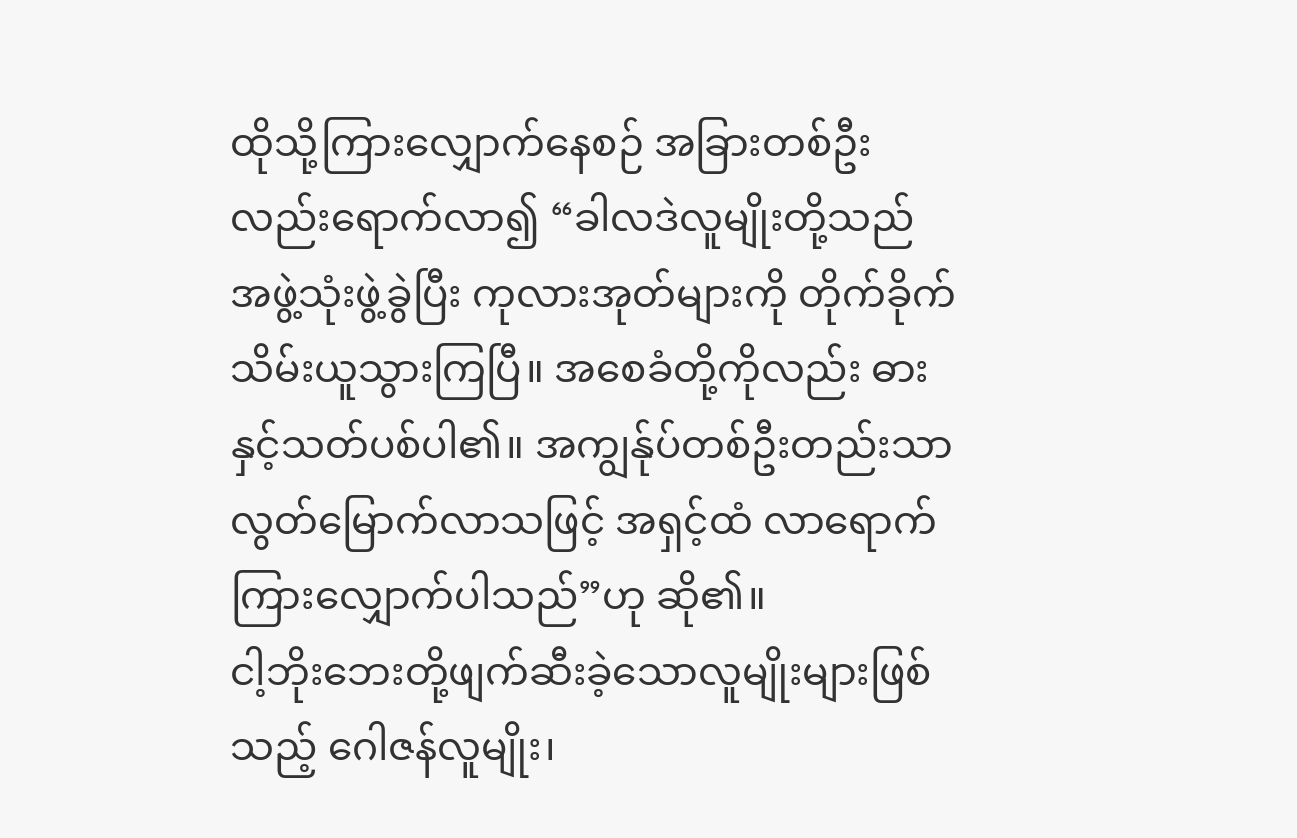ထိုသို့ကြားလျှောက်နေစဉ် အခြားတစ်ဦးလည်းရောက်လာ၍ “ခါလဒဲလူမျိုးတို့သည် အဖွဲ့သုံးဖွဲ့ခွဲပြီး ကုလားအုတ်များကို တိုက်ခိုက်သိမ်းယူသွားကြပြီ။ အစေခံတို့ကိုလည်း ဓားနှင့်သတ်ပစ်ပါ၏။ အကျွန်ုပ်တစ်ဦးတည်းသာ လွတ်မြောက်လာသဖြင့် အရှင့်ထံ လာရောက်ကြားလျှောက်ပါသည်”ဟု ဆို၏။
ငါ့ဘိုးဘေးတို့ဖျက်ဆီးခဲ့သောလူမျိုးများဖြစ်သည့် ဂေါဇန်လူမျိုး၊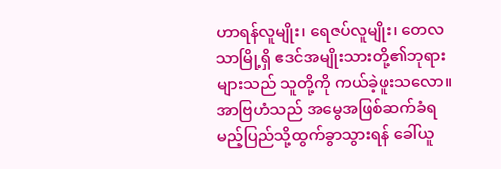ဟာရန်လူမျိုး၊ ရေဇပ်လူမျိုး၊ တေလသာမြို့ရှိ ဧဒင်အမျိုးသားတို့၏ဘုရားများသည် သူတို့ကို ကယ်ခဲ့ဖူးသလော။
အာဗြဟံသည် အမွေအဖြစ်ဆက်ခံရမည့်ပြည်သို့ထွက်ခွာသွားရန် ခေါ်ယူ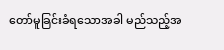တော်မူခြင်းခံရသောအခါ မည်သည့်အ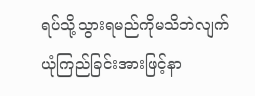ရပ်သို့သွားရမည်ကိုမသိဘဲလျက် ယုံကြည်ခြင်းအားဖြင့်နာ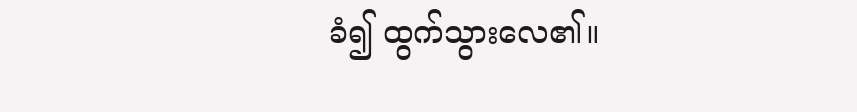ခံ၍ ထွက်သွားလေ၏။